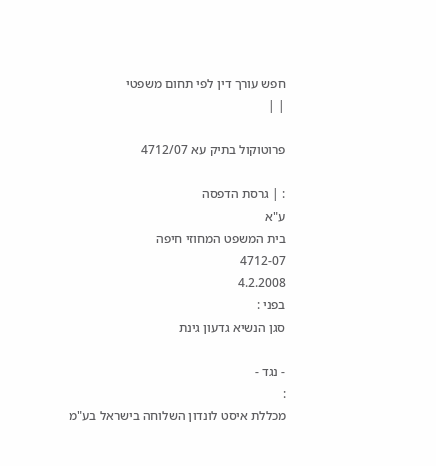חפש עורך דין לפי תחום משפטי
| |

פרוטוקול בתיק עא 4712/07

: | גרסת הדפסה
ע"א
בית המשפט המחוזי חיפה
4712-07
4.2.2008
בפני :
סגן הנשיא גדעון גינת

- נגד -
:
מכללת איסט לונדון השלוחה בישראל בע"מ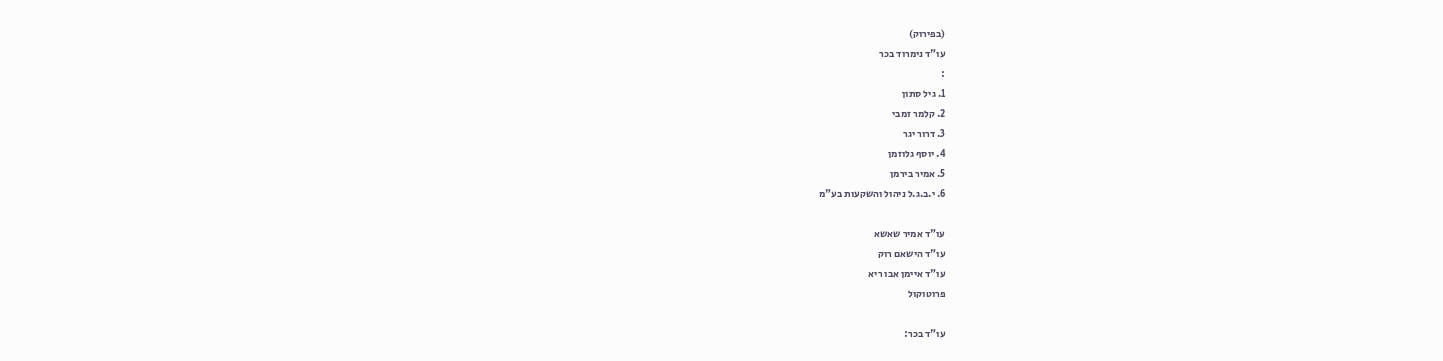(בפירוק)
עו"ד נימרוד בכר
:
1. גיל סתון
2. קלמר זמבי
3. דרור יגר
4. יוסף גלוזמן
5. אמיר בירמן
6. י.ב.ג.ל ניהול והשקעות בע"מ

עו"ד אמיר שאשא
עו"ד הישאם רוק
עו"ד איימן אבו ריא
פרוטוקול

עו"ד בכר: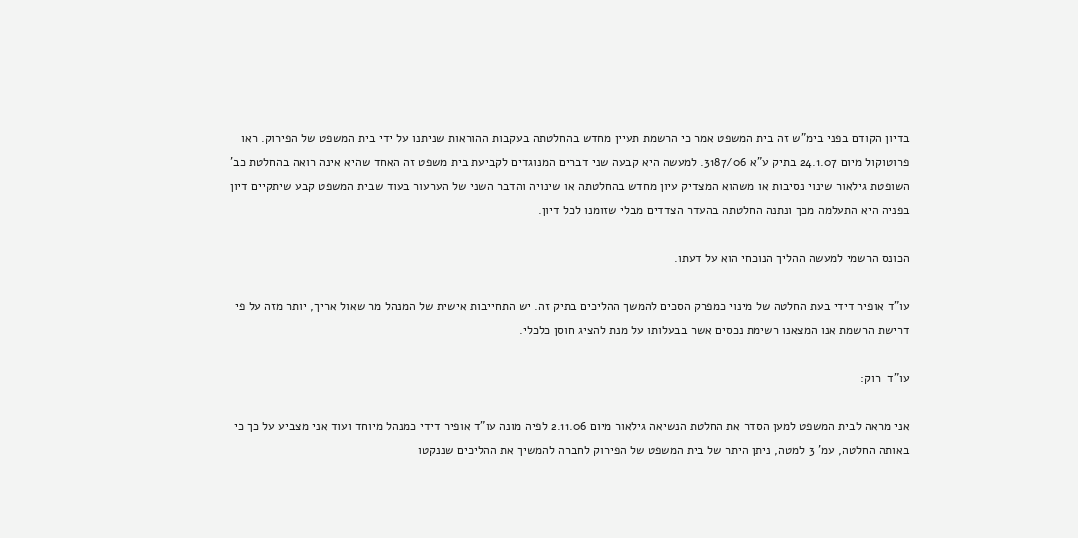בדיון הקודם בפני בימ"ש זה בית המשפט אמר כי הרשמת תעיין מחדש בהחלטתה בעקבות ההוראות שניתנו על ידי בית המשפט של הפירוק. ראו פרוטוקול מיום 24.1.07 בתיק ע"א 3187/06. למעשה היא קבעה שני דברים המנוגדים לקביעת בית משפט זה האחד שהיא אינה רואה בהחלטת כב' השופטת גילאור שינוי נסיבות או משהוא המצדיק עיון מחדש בהחלטתה או שינויה והדבר השני של הערעור בעוד שבית המשפט קבע שיתקיים דיון בפניה היא התעלמה מכך ונתנה החלטתה בהעדר הצדדים מבלי שזומנו לכל דיון.

הכונס הרשמי למעשה ההליך הנוכחי הוא על דעתו.

עו"ד אופיר דידי בעת החלטה של מינוי כמפרק הסכים להמשך ההליכים בתיק זה. יש התחייבות אישית של המנהל מר שאול אריך, יותר מזה על פי דרישת הרשמת אנו המצאנו רשימת נכסים אשר בבעלותו על מנת להציג חוסן כלכלי.

עו"ד  רוק:

אני מראה לבית המשפט למען הסדר את החלטת הנשיאה גילאור מיום 2.11.06 לפיה מונה עו"ד אופיר דידי כמנהל מיוחד ועוד אני מצביע על כך כי באותה החלטה, עמ' 3 למטה, ניתן היתר של בית המשפט של הפירוק לחברה להמשיך את ההליכים שננקטו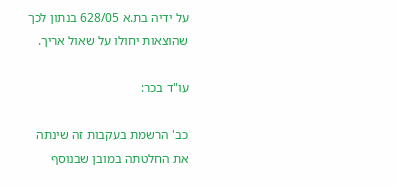על ידיה בת.א 628/05 בנתון לכך שהוצאות יחולו על שאול אריך.

עו"ד בכר:

כב' הרשמת בעקבות זה שינתה את החלטתה במובן שבנוסף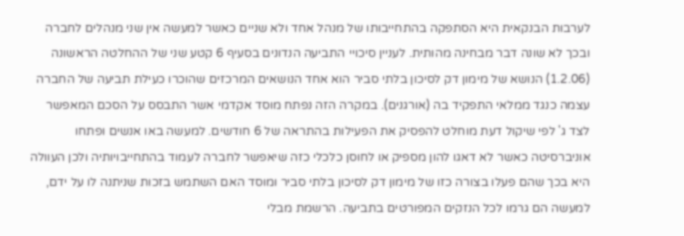לערבות הבנקאית היא הסתפקה בהתחייבותו של מנהל אחד ולא שניים כאשר למעשה אין שני מנהלים לחברה ובכך לא שונה דבר מבחינה מהותית. לעניין סיכויי התביעה הנדונים בסעיף 6 קטע שני של ההחלטה הראשונה (1.2.06) הנושא של מימון דק לסיכון בלתי סביר הוא אחד הנושאים המרכזים שהוכרו כעילת תביעה של החברה עצמה כנגד ממלאי התפקיד בה (אורגנים). במקרה הזה נפתח מוסד אקדמי אשר התבסס על הסכם המאפשר לצד ג' לפי שיקול דעת מוחלט להפסיק את הפעילות בהתראה של 6 חודשים. למעשה באו אנשים ופתחו אוניברסיטה כאשר לא דאגו להון מספיק או לחוסן כלכלי כזה שיאפשר לחברה לעמוד בהתחייבויותיה ולכן העוולה היא בכך שהם פעלו בצורה כזו של מימון דק לסיכון בלתי סביר ומוסד האם השתמש בזכות שניתנה לו על ידם, למעשה הם גרמו לכל הנזקים המפורטים בתביעה. הרשמת מבלי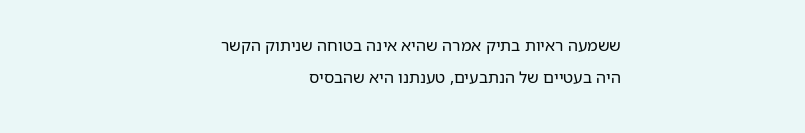ששמעה ראיות בתיק אמרה שהיא אינה בטוחה שניתוק הקשר היה בעטיים של הנתבעים, טענתנו היא שהבסיס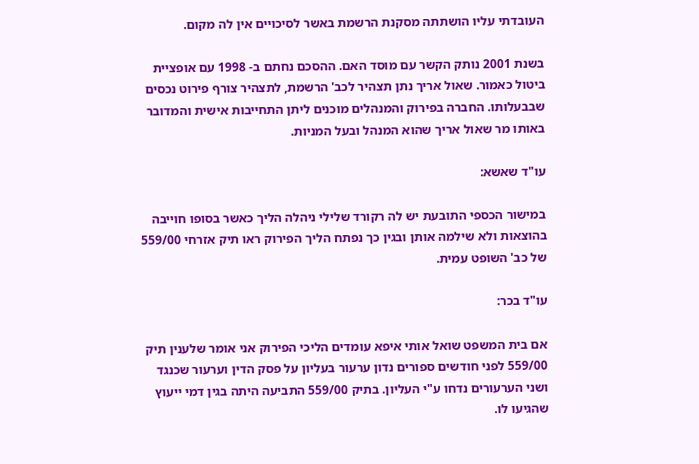העובדתי עליו הושתתה מסקנת הרשמת באשר לסיכויים אין לה מקום.

בשנת 2001 נותק הקשר עם מוסד האם. ההסכם נחתם ב- 1998 עם אופציית ביטול כאמור. שאול אריך נתן תצהיר לכב' הרשמת, לתצהיר צורף פירוט נכסים שבבעלותו. החברה בפירוק והמנהלים מוכנים ליתן התחייבות אישית והמדובר באותו מר שאול אריך שהוא המנהל ובעל המניות.

עו"ד שאשא:

במישור הכספי התובעת יש לה רקורד שלילי ניהלה הליך כאשר בסופו חוייבה בהוצאות ולא שילמה אותן ובגין כך נפתח הליך הפירוק ראו תיק אזרחי 559/00 של כב' השופט עמית.

עו"ד בכר:

אם בית המשפט שואל אותי איפא עומדים הליכי הפירוק אני אומר שלענין תיק 559/00 לפני חודשים ספורים נדון ערעור בעליון על פסק הדין וערעור שכנגד ושני הערעורים נדחו ע"י העליון. בתיק 559/00 התביעה היתה בגין דמי ייעוץ שהגיעו לו.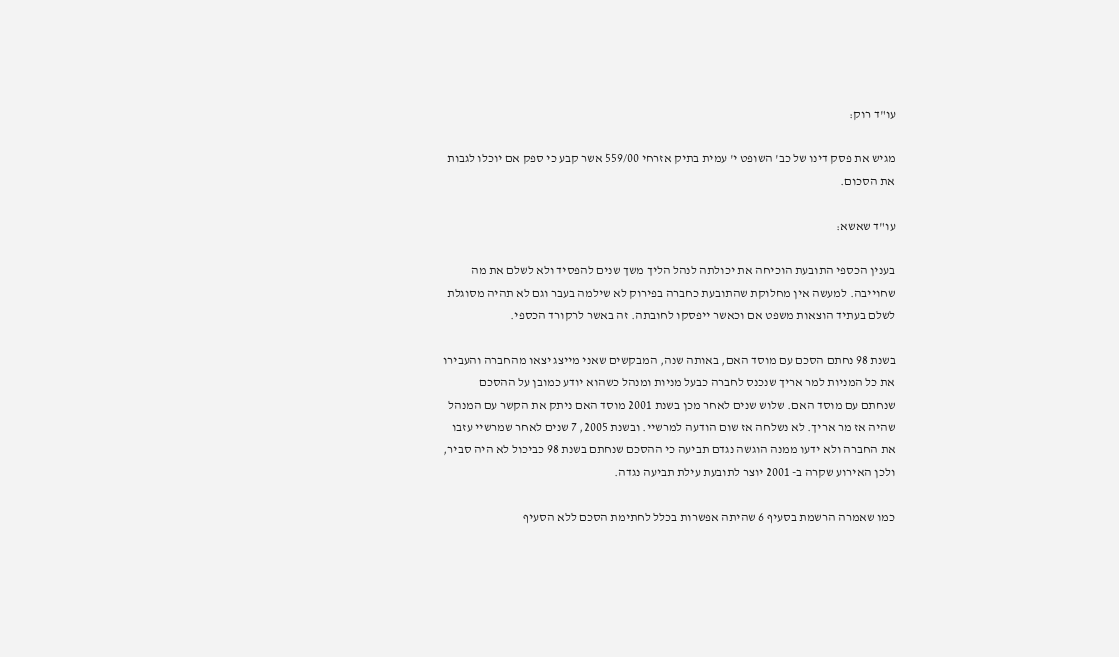עו"ד רוק:

מגיש את פסק דינו של כב' השופט י' עמית בתיק אזרחי 559/00 אשר קבע כי ספק אם יוכלו לגבות את הסכום.

עו"ד שאשא:

בענין הכספי התובעת הוכיחה את יכולתה לנהל הליך משך שנים להפסיד ולא לשלם את מה שחוייבה. למעשה אין מחלוקת שהתובעת כחברה בפירוק לא שילמה בעבר וגם לא תהיה מסוגלת לשלם בעתיד הוצאות משפט אם וכאשר ייפסקו לחובתה. זה באשר לרקורד הכספי.

בשנת 98 נחתם הסכם עם מוסד האם, באותה שנה, המבקשים שאני מייצג יצאו מהחברה והעבירו את כל המניות למר אריך שנכנס לחברה כבעל מניות ומנהל כשהוא יודע כמובן על ההסכם שנחתם עם מוסד האם. שלוש שנים לאחר מכן בשנת 2001 מוסד האם ניתק את הקשר עם המנהל שהיה אז מר אריך. לא נשלחה אז שום הודעה למרשיי. ובשנת 2005, 7 שנים לאחר שמרשיי עזבו את החברה ולא ידעו ממנה הוגשה נגדם תביעה כי ההסכם שנחתם בשנת 98 כביכול לא היה סביר, ולכן האירוע שקרה ב- 2001 יוצר לתובעת עילת תביעה נגדה.

כמו שאמרה הרשמת בסעיף 6 שהיתה אפשרות בכלל לחתימת הסכם ללא הסעיף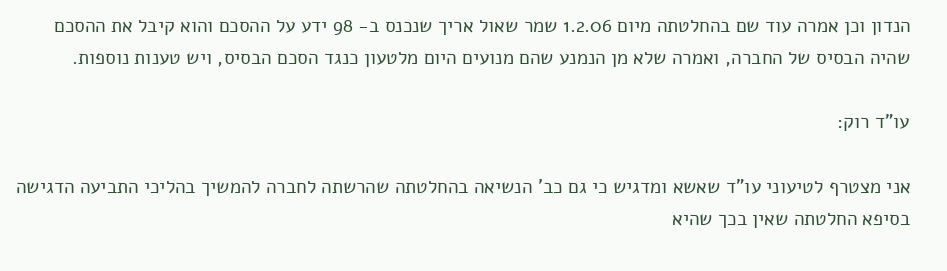הנדון וכן אמרה עוד שם בהחלטתה מיום 1.2.06 שמר שאול אריך שנכנס ב- 98 ידע על ההסכם והוא קיבל את ההסכם שהיה הבסיס של החברה, ואמרה שלא מן הנמנע שהם מנועים היום מלטעון כנגד הסכם הבסיס, ויש טענות נוספות.

עו"ד רוק:

אני מצטרף לטיעוני עו"ד שאשא ומדגיש כי גם כב' הנשיאה בהחלטתה שהרשתה לחברה להמשיך בהליכי התביעה הדגישה בסיפא החלטתה שאין בכך שהיא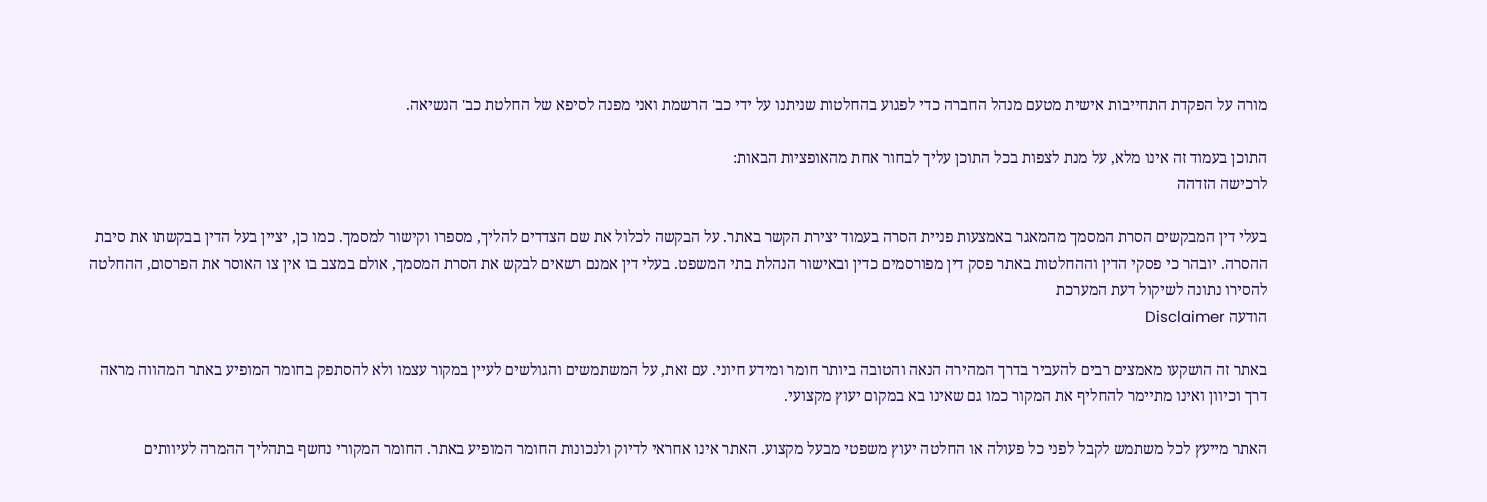מורה על הפקדת התחייבות אישית מטעם מנהל החברה כדי לפגוע בהחלטות שניתנו על ידי כב' הרשמת ואני מפנה לסיפא של החלטת כב' הנשיאה.

התוכן בעמוד זה אינו מלא, על מנת לצפות בכל התוכן עליך לבחור אחת מהאופציות הבאות:
לרכישה הזדהה

בעלי דין המבקשים הסרת המסמך מהמאגר באמצעות פניית הסרה בעמוד יצירת הקשר באתר. על הבקשה לכלול את שם הצדדים להליך, מספרו וקישור למסמך. כמו כן, יציין בעל הדין בבקשתו את סיבת ההסרה. יובהר כי פסקי הדין וההחלטות באתר פסק דין מפורסמים כדין ובאישור הנהלת בתי המשפט. בעלי דין אמנם רשאים לבקש את הסרת המסמך, אולם במצב בו אין צו האוסר את הפרסום, ההחלטה להסירו נתונה לשיקול דעת המערכת
הודעה Disclaimer

באתר זה הושקעו מאמצים רבים להעביר בדרך המהירה הנאה והטובה ביותר חומר ומידע חיוני. עם זאת, על המשתמשים והגולשים לעיין במקור עצמו ולא להסתפק בחומר המופיע באתר המהווה מראה דרך וכיוון ואינו מתיימר להחליף את המקור כמו גם שאינו בא במקום יעוץ מקצועי.

האתר מייעץ לכל משתמש לקבל לפני כל פעולה או החלטה יעוץ משפטי מבעל מקצוע. האתר אינו אחראי לדיוק ולנכונות החומר המופיע באתר. החומר המקורי נחשף בתהליך ההמרה לעיוותים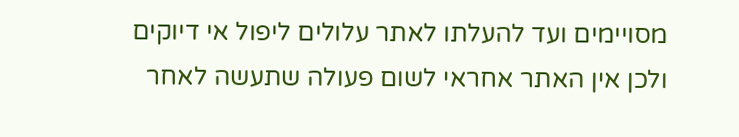מסויימים ועד להעלתו לאתר עלולים ליפול אי דיוקים ולכן אין האתר אחראי לשום פעולה שתעשה לאחר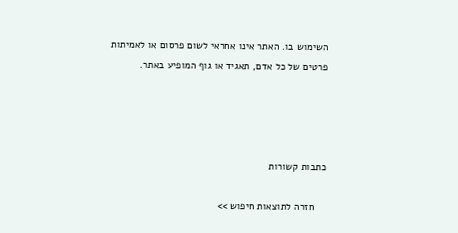השימוש בו. האתר אינו אחראי לשום פרסום או לאמיתות פרטים של כל אדם, תאגיד או גוף המופיע באתר.




כתבות קשורות

    חזרה לתוצאות חיפוש >>